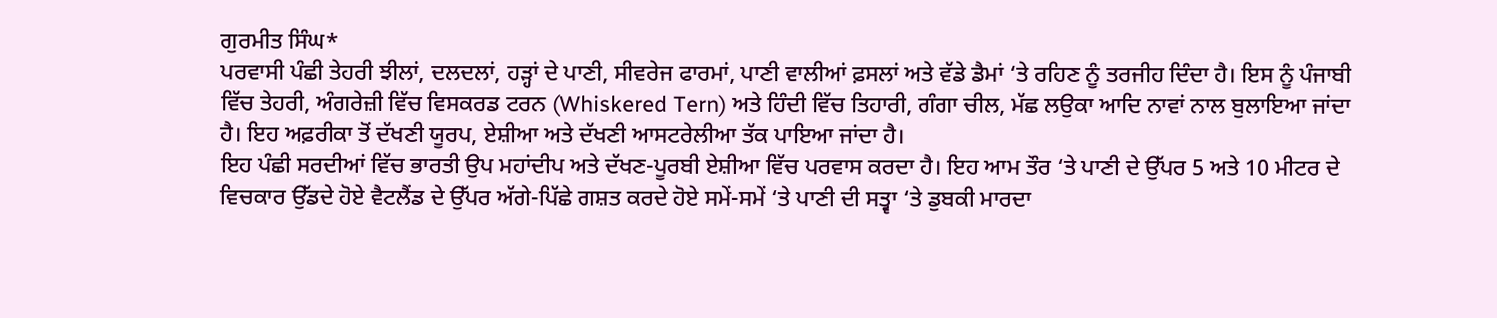ਗੁਰਮੀਤ ਸਿੰਘ*
ਪਰਵਾਸੀ ਪੰਛੀ ਤੇਹਰੀ ਝੀਲਾਂ, ਦਲਦਲਾਂ, ਹੜ੍ਹਾਂ ਦੇ ਪਾਣੀ, ਸੀਵਰੇਜ ਫਾਰਮਾਂ, ਪਾਣੀ ਵਾਲੀਆਂ ਫ਼ਸਲਾਂ ਅਤੇ ਵੱਡੇ ਡੈਮਾਂ ‘ਤੇ ਰਹਿਣ ਨੂੰ ਤਰਜੀਹ ਦਿੰਦਾ ਹੈ। ਇਸ ਨੂੰ ਪੰਜਾਬੀ ਵਿੱਚ ਤੇਹਰੀ, ਅੰਗਰੇਜ਼ੀ ਵਿੱਚ ਵਿਸਕਰਡ ਟਰਨ (Whiskered Tern) ਅਤੇ ਹਿੰਦੀ ਵਿੱਚ ਤਿਹਾਰੀ, ਗੰਗਾ ਚੀਲ, ਮੱਛ ਲਉਕਾ ਆਦਿ ਨਾਵਾਂ ਨਾਲ ਬੁਲਾਇਆ ਜਾਂਦਾ ਹੈ। ਇਹ ਅਫ਼ਰੀਕਾ ਤੋਂ ਦੱਖਣੀ ਯੂਰਪ, ਏਸ਼ੀਆ ਅਤੇ ਦੱਖਣੀ ਆਸਟਰੇਲੀਆ ਤੱਕ ਪਾਇਆ ਜਾਂਦਾ ਹੈ।
ਇਹ ਪੰਛੀ ਸਰਦੀਆਂ ਵਿੱਚ ਭਾਰਤੀ ਉਪ ਮਹਾਂਦੀਪ ਅਤੇ ਦੱਖਣ-ਪੂਰਬੀ ਏਸ਼ੀਆ ਵਿੱਚ ਪਰਵਾਸ ਕਰਦਾ ਹੈ। ਇਹ ਆਮ ਤੌਰ ‘ਤੇ ਪਾਣੀ ਦੇ ਉੱਪਰ 5 ਅਤੇ 10 ਮੀਟਰ ਦੇ ਵਿਚਕਾਰ ਉੱਡਦੇ ਹੋਏ ਵੈਟਲੈਂਡ ਦੇ ਉੱਪਰ ਅੱਗੇ-ਪਿੱਛੇ ਗਸ਼ਤ ਕਰਦੇ ਹੋਏ ਸਮੇਂ-ਸਮੇਂ ‘ਤੇ ਪਾਣੀ ਦੀ ਸਤ੍ਵਾ ‘ਤੇ ਡੁਬਕੀ ਮਾਰਦਾ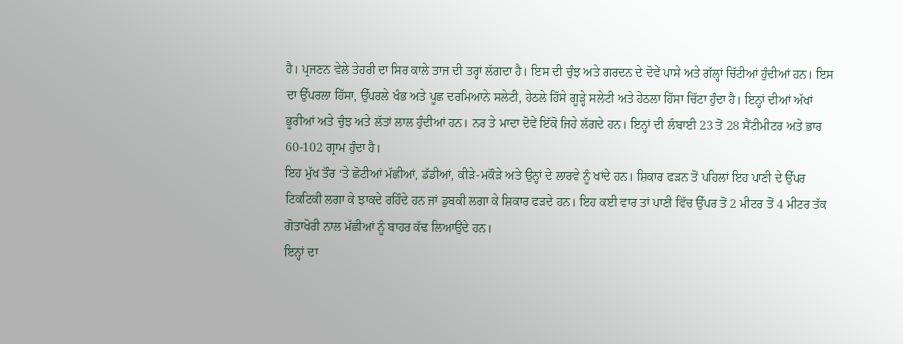ਹੈ। ਪ੍ਰਜਣਨ ਵੇਲੇ ਤੇਹਰੀ ਦਾ ਸਿਰ ਕਾਲੇ ਤਾਜ ਦੀ ਤਰ੍ਹਾਂ ਲੱਗਦਾ ਹੈ। ਇਸ ਦੀ ਚੁੰਝ ਅਤੇ ਗਰਦਨ ਦੇ ਦੋਵੇਂ ਪਾਸੇ ਅਤੇ ਗੱਲ੍ਹਾਂ ਚਿੱਟੀਆਂ ਹੁੰਦੀਆਂ ਹਨ। ਇਸ ਦਾ ਉੱਪਰਲਾ ਹਿੱਸਾ, ਉੱਪਰਲੇ ਖੰਭ ਅਤੇ ਪੂਛ ਦਰਮਿਆਨੇ ਸਲੇਟੀ, ਹੇਠਲੇ ਹਿੱਸੇ ਗੂੜ੍ਹੇ ਸਲੇਟੀ ਅਤੇ ਹੇਠਲਾ ਹਿੱਸਾ ਚਿੱਟਾ ਹੁੰਦਾ ਹੈ। ਇਨ੍ਹਾਂ ਦੀਆਂ ਅੱਖਾਂ ਭੂਰੀਆਂ ਅਤੇ ਚੁੰਝ ਅਤੇ ਲੱਤਾਂ ਲਾਲ ਹੁੰਦੀਆਂ ਹਨ। ਨਰ ਤੇ ਮਾਦਾ ਦੋਵੇਂ ਇੱਕੋ ਜਿਹੇ ਲੱਗਦੇ ਹਨ। ਇਨ੍ਹਾਂ ਦੀ ਲੰਬਾਈ 23 ਤੋਂ 28 ਸੈਂਟੀਮੀਟਰ ਅਤੇ ਭਾਰ 60-102 ਗ੍ਰਾਮ ਹੁੰਦਾ ਹੈ।
ਇਹ ਮੁੱਖ ਤੌਰ ‘ਤੇ ਛੋਟੀਆਂ ਮੱਛੀਆਂ, ਡੱਡੀਆਂ, ਕੀੜੇ-ਮਕੌੜੇ ਅਤੇ ਉਨ੍ਹਾਂ ਦੇ ਲਾਰਵੇ ਨੂੰ ਖਾਂਦੇ ਹਨ। ਸ਼ਿਕਾਰ ਫੜਨ ਤੋਂ ਪਹਿਲਾਂ ਇਹ ਪਾਣੀ ਦੇ ਉੱਪਰ ਟਿਕਟਿਕੀ ਲਗਾ ਕੇ ਝਾਕਦੇ ਰਹਿੰਦੇ ਹਨ ਜਾਂ ਡੁਬਕੀ ਲਗਾ ਕੇ ਸ਼ਿਕਾਰ ਫੜਦੇ ਹਨ। ਇਹ ਕਈ ਵਾਰ ਤਾਂ ਪਾਣੀ ਵਿੱਚ ਉੱਪਰ ਤੋਂ 2 ਮੀਟਰ ਤੋਂ 4 ਮੀਟਰ ਤੱਕ ਗੋਤਾਖੋਰੀ ਨਾਲ ਮੱਛੀਆਂ ਨੂੰ ਬਾਹਰ ਕੱਢ ਲਿਆਉਂਦੇ ਹਨ।
ਇਨ੍ਹਾਂ ਦਾ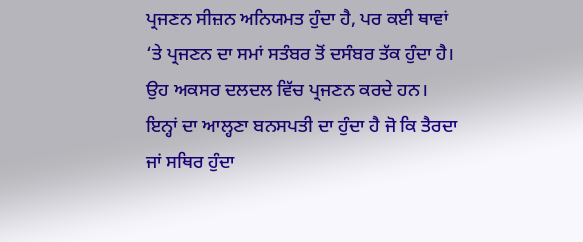ਪ੍ਰਜਣਨ ਸੀਜ਼ਨ ਅਨਿਯਮਤ ਹੁੰਦਾ ਹੈ, ਪਰ ਕਈ ਥਾਵਾਂ ‘ਤੇ ਪ੍ਰਜਣਨ ਦਾ ਸਮਾਂ ਸਤੰਬਰ ਤੋਂ ਦਸੰਬਰ ਤੱਕ ਹੁੰਦਾ ਹੈ। ਉਹ ਅਕਸਰ ਦਲਦਲ ਵਿੱਚ ਪ੍ਰਜਣਨ ਕਰਦੇ ਹਨ। ਇਨ੍ਹਾਂ ਦਾ ਆਲ੍ਹਣਾ ਬਨਸਪਤੀ ਦਾ ਹੁੰਦਾ ਹੈ ਜੋ ਕਿ ਤੈਰਦਾ ਜਾਂ ਸਥਿਰ ਹੁੰਦਾ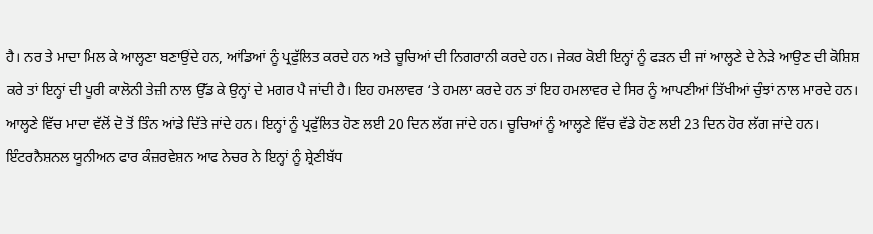ਹੈ। ਨਰ ਤੇ ਮਾਦਾ ਮਿਲ ਕੇ ਆਲ੍ਹਣਾ ਬਣਾਉਂਦੇ ਹਨ, ਆਂਡਿਆਂ ਨੂੰ ਪ੍ਰਫੁੱਲਿਤ ਕਰਦੇ ਹਨ ਅਤੇ ਚੂਚਿਆਂ ਦੀ ਨਿਗਰਾਨੀ ਕਰਦੇ ਹਨ। ਜੇਕਰ ਕੋਈ ਇਨ੍ਹਾਂ ਨੂੰ ਫੜਨ ਦੀ ਜਾਂ ਆਲ੍ਹਣੇ ਦੇ ਨੇੜੇ ਆਉਣ ਦੀ ਕੋਸ਼ਿਸ਼ ਕਰੇ ਤਾਂ ਇਨ੍ਹਾਂ ਦੀ ਪੂਰੀ ਕਾਲੋਨੀ ਤੇਜ਼ੀ ਨਾਲ ਉੱਡ ਕੇ ਉਨ੍ਹਾਂ ਦੇ ਮਗਰ ਪੈ ਜਾਂਦੀ ਹੈ। ਇਹ ਹਮਲਾਵਰ ‘ਤੇ ਹਮਲਾ ਕਰਦੇ ਹਨ ਤਾਂ ਇਹ ਹਮਲਾਵਰ ਦੇ ਸਿਰ ਨੂੰ ਆਪਣੀਆਂ ਤਿੱਖੀਆਂ ਚੁੰਝਾਂ ਨਾਲ ਮਾਰਦੇ ਹਨ। ਆਲ੍ਹਣੇ ਵਿੱਚ ਮਾਦਾ ਵੱਲੋਂ ਦੋ ਤੋਂ ਤਿੰਨ ਆਂਡੇ ਦਿੱਤੇ ਜਾਂਦੇ ਹਨ। ਇਨ੍ਹਾਂ ਨੂੰ ਪ੍ਰਫੁੱਲਿਤ ਹੋਣ ਲਈ 20 ਦਿਨ ਲੱਗ ਜਾਂਦੇ ਹਨ। ਚੂਚਿਆਂ ਨੂੰ ਆਲ੍ਹਣੇ ਵਿੱਚ ਵੱਡੇ ਹੋਣ ਲਈ 23 ਦਿਨ ਹੋਰ ਲੱਗ ਜਾਂਦੇ ਹਨ।
ਇੰਟਰਨੈਸ਼ਨਲ ਯੂਨੀਅਨ ਫਾਰ ਕੰਜ਼ਰਵੇਸ਼ਨ ਆਫ ਨੇਚਰ ਨੇ ਇਨ੍ਹਾਂ ਨੂੰ ਸ਼੍ਰੇਣੀਬੱਧ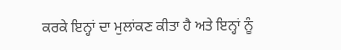ਕਰਕੇ ਇਨ੍ਹਾਂ ਦਾ ਮੁਲਾਂਕਣ ਕੀਤਾ ਹੈ ਅਤੇ ਇਨ੍ਹਾਂ ਨੂੰ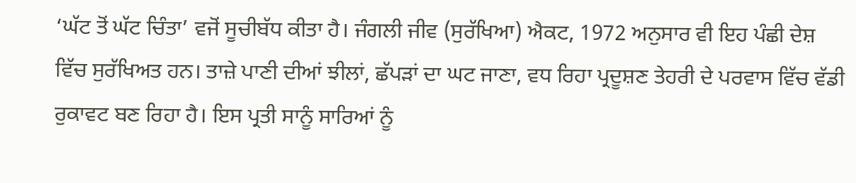‘ਘੱਟ ਤੋਂ ਘੱਟ ਚਿੰਤਾ’ ਵਜੋਂ ਸੂਚੀਬੱਧ ਕੀਤਾ ਹੈ। ਜੰਗਲੀ ਜੀਵ (ਸੁਰੱਖਿਆ) ਐਕਟ, 1972 ਅਨੁਸਾਰ ਵੀ ਇਹ ਪੰਛੀ ਦੇਸ਼ ਵਿੱਚ ਸੁਰੱਖਿਅਤ ਹਨ। ਤਾਜ਼ੇ ਪਾਣੀ ਦੀਆਂ ਝੀਲਾਂ, ਛੱਪੜਾਂ ਦਾ ਘਟ ਜਾਣਾ, ਵਧ ਰਿਹਾ ਪ੍ਰਦੂਸ਼ਣ ਤੇਹਰੀ ਦੇ ਪਰਵਾਸ ਵਿੱਚ ਵੱਡੀ ਰੁਕਾਵਟ ਬਣ ਰਿਹਾ ਹੈ। ਇਸ ਪ੍ਰਤੀ ਸਾਨੂੰ ਸਾਰਿਆਂ ਨੂੰ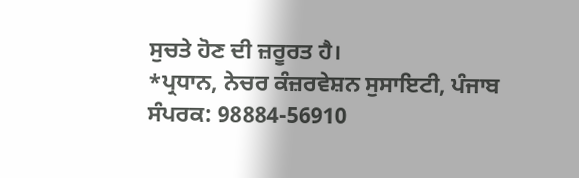ਸੁਚਤੇ ਹੋਣ ਦੀ ਜ਼ਰੂਰਤ ਹੈ।
*ਪ੍ਰਧਾਨ, ਨੇਚਰ ਕੰਜ਼ਰਵੇਸ਼ਨ ਸੁਸਾਇਟੀ, ਪੰਜਾਬ
ਸੰਪਰਕ: 98884-56910